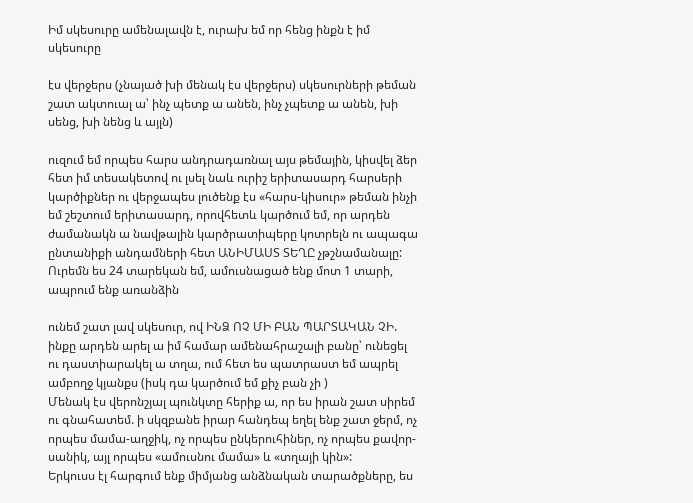Իմ սկեսուրը ամենալավն է, ուրախ եմ որ հենց ինքն է իմ սկեսուրը

էս վերջերս (չնայած խի մենակ էս վերջերս) սկեսուրների թեման շատ ակտուալ ա՝ ինչ պետք ա անեն, ինչ չպետք ա անեն, խի սենց, խի նենց և այլն)

ուզում եմ որպես հարս անդրադառնալ այս թեմային, կիսվել ձեր հետ իմ տեսակետով ու լսել նաև ուրիշ երիտասարդ հարսերի կարծիքներ ու վերջապես լուծենք էս «հարս-կիսուր» թեման ինչի եմ շեշտում երիտասարդ, որովհետև կարծում եմ, որ արդեն ժամանակն ա նավթալին կարծրատիպերը կոտրելն ու ապագա ընտանիքի անդամների հետ ԱՆԻՄԱՍՏ ՏԵՂԸ չթշնամանալը:
Ուրեմն ես 24 տարեկան եմ, ամուսնացած ենք մոտ 1 տարի, ապրում ենք առանձին

ունեմ շատ լավ սկեսուր, ով ԻՆՁ ՈՉ ՄԻ ԲԱՆ ՊԱՐՏԱԿԱՆ ՉԻ. ինքը արդեն արել ա իմ համար ամենահրաշալի բանը՝ ունեցել ու դաստիարակել ա տղա, ում հետ ես պատրաստ եմ ապրել ամբողջ կյանքս (իսկ դա կարծում եմ քիչ բան չի )
Մենակ էս վերոնշյալ պունկտը հերիք ա, որ ես իրան շատ սիրեմ ու գնահատեմ. ի սկզբանե իրար հանդեպ եղել ենք շատ ջերմ, ոչ որպես մամա-աղջիկ, ոչ որպես ընկերուհիներ, ոչ որպես քավոր-սանիկ, այլ որպես «ամուսնու մամա» և «տղայի կին»:
Երկուսս էլ հարգում ենք միմյանց անձնական տարածքները, ես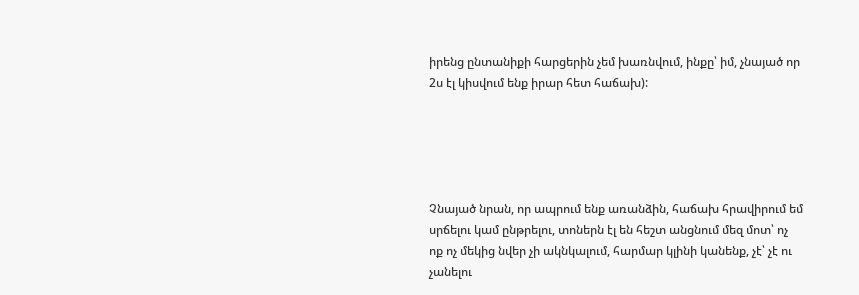իրենց ընտանիքի հարցերին չեմ խառնվում, ինքը՝ իմ, չնայած որ 2ս էլ կիսվում ենք իրար հետ հաճախ):





Չնայած նրան, որ ապրում ենք առանձին, հաճախ հրավիրում եմ սրճելու կամ ընթրելու, տոներն էլ են հեշտ անցնում մեզ մոտ՝ ոչ ոք ոչ մեկից նվեր չի ակնկալում, հարմար կլինի կանենք, չէ՝ չէ ու չանելու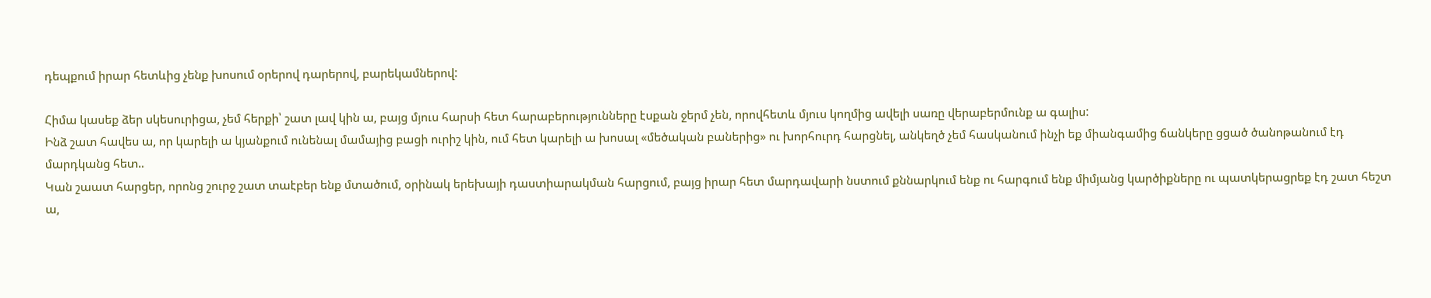դեպքում իրար հետևից չենք խոսում օրերով դարերով, բարեկամներով:

Հիմա կասեք ձեր սկեսուրիցա, չեմ հերքի՝ շատ լավ կին ա, բայց մյուս հարսի հետ հարաբերությունները էսքան ջերմ չեն, որովհետև մյուս կողմից ավելի սառը վերաբերմունք ա գալիս:
Ինձ շատ հավես ա, որ կարելի ա կյանքում ունենալ մամայից բացի ուրիշ կին, ում հետ կարելի ա խոսալ «մեծական բաներից» ու խորհուրդ հարցնել, անկեղծ չեմ հասկանում ինչի եք միանգամից ճանկերը ցցած ծանոթանում էդ մարդկանց հետ..
Կան շաատ հարցեր, որոնց շուրջ շատ տաէբեր ենք մտածում, օրինակ երեխայի դաստիարակման հարցում, բայց իրար հետ մարդավարի նստում քննարկում ենք ու հարգում ենք միմյանց կարծիքները ու պատկերացրեք էդ շատ հեշտ ա,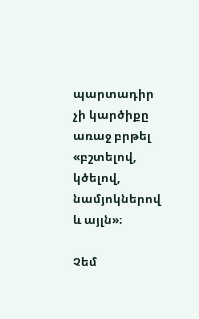պարտադիր չի կարծիքը առաջ բրթել «բշտելով, կծելով, նամյոկներով և այլն»։

Չեմ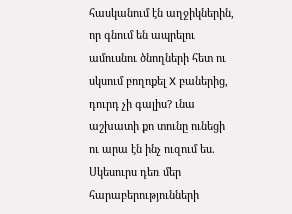հասկանում էն աղջիկներին, որ գնում են ապրելու ամուսնու ծնողների հետ ու սկսում բողոքել X բաներից, դուրդ չի գալիս? ւնա աշխատի քո տունը ունեցի ու արա էն ինչ ուզում ես.
Սկեսուրս դեռ մեր հարաբերությունների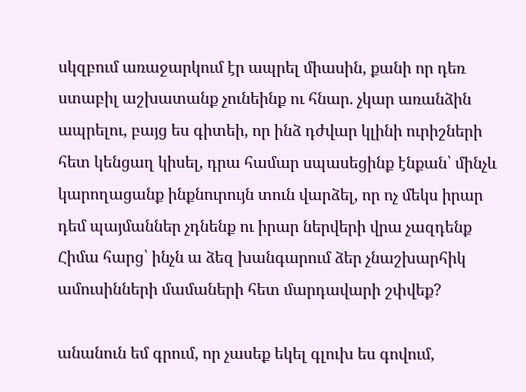սկզբում առաջարկում էր ապրել միասին, քանի որ դեռ ստաբիլ աշխատանք չունեինք ու հնար. չկար առանձին ապրելու, բայց ես գիտեի, որ ինձ դժվար կլինի ուրիշների հետ կենցաղ կիսել, դրա համար սպասեցինք էնքան՝ մինչև կարողացանք ինքնուրույն տուն վարձել, որ ոչ մեկս իրար դեմ պայմաններ չդնենք ու իրար ներվերի վրա չազդենք
Հիմա հարց՝ ինչն ա ձեզ խանգարում ձեր չնաշխարհիկ ամուսինների մամաների հետ մարդավարի շփվեք?

անանուն եմ գրում, որ չասեք եկել գլուխ ես գովում,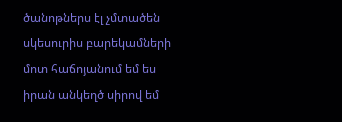ծանոթներս էլ չմտածեն սկեսուրիս բարեկամների մոտ հաճոյանում եմ ես իրան անկեղծ սիրով եմ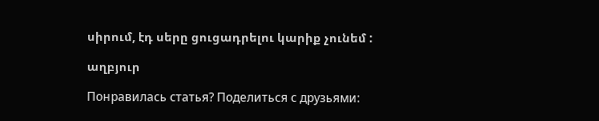սիրում, էդ սերը ցուցադրելու կարիք չունեմ :

աղբյուր

Понравилась статья? Поделиться с друзьями: